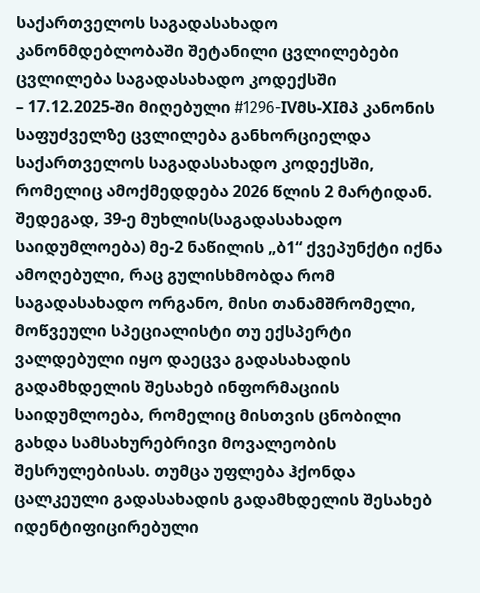საქართველოს საგადასახადო კანონმდებლობაში შეტანილი ცვლილებები
ცვლილება საგადასახადო კოდექსში
– 17.12.2025-ში მიღებული #1296-IVმს-XIმპ კანონის საფუძველზე ცვლილება განხორციელდა საქართველოს საგადასახადო კოდექსში, რომელიც ამოქმედდება 2026 წლის 2 მარტიდან.
შედეგად, 39-ე მუხლის(საგადასახადო საიდუმლოება) მე-2 ნაწილის „ბ1“ ქვეპუნქტი იქნა ამოღებული, რაც გულისხმობდა რომ საგადასახადო ორგანო, მისი თანამშრომელი, მოწვეული სპეციალისტი თუ ექსპერტი ვალდებული იყო დაეცვა გადასახადის გადამხდელის შესახებ ინფორმაციის საიდუმლოება, რომელიც მისთვის ცნობილი გახდა სამსახურებრივი მოვალეობის შესრულებისას. თუმცა უფლება ჰქონდა ცალკეული გადასახადის გადამხდელის შესახებ იდენტიფიცირებული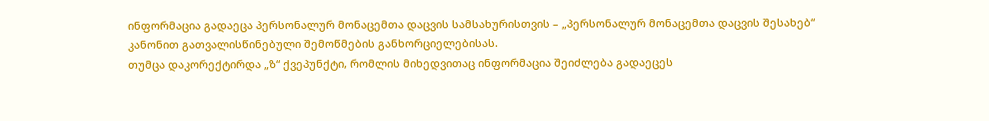ინფორმაცია გადაეცა პერსონალურ მონაცემთა დაცვის სამსახურისთვის – „პერსონალურ მონაცემთა დაცვის შესახებ“ კანონით გათვალისწინებული შემოწმების განხორციელებისას.
თუმცა დაკორექტირდა „ზ“ ქვეპუნქტი, რომლის მიხედვითაც ინფორმაცია შეიძლება გადაეცეს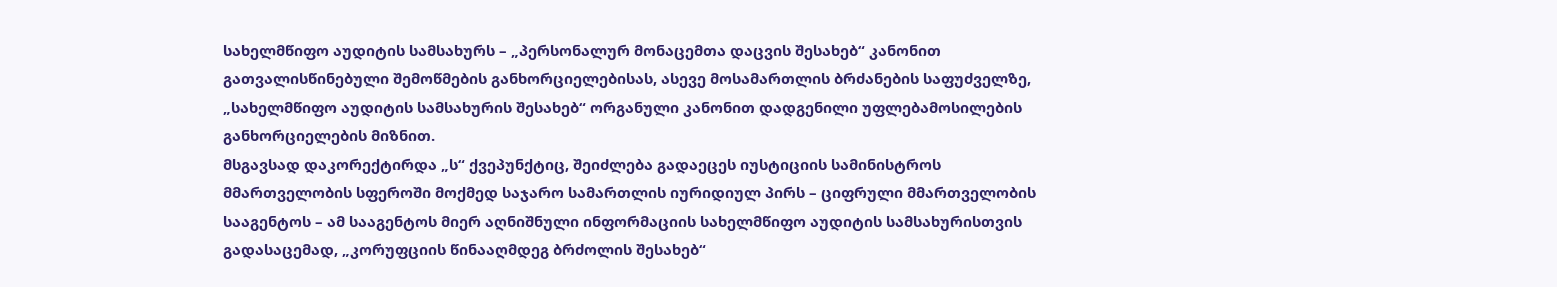სახელმწიფო აუდიტის სამსახურს – „პერსონალურ მონაცემთა დაცვის შესახებ“ კანონით გათვალისწინებული შემოწმების განხორციელებისას, ასევე მოსამართლის ბრძანების საფუძველზე, „სახელმწიფო აუდიტის სამსახურის შესახებ“ ორგანული კანონით დადგენილი უფლებამოსილების განხორციელების მიზნით.
მსგავსად დაკორექტირდა „ს“ ქვეპუნქტიც, შეიძლება გადაეცეს იუსტიციის სამინისტროს მმართველობის სფეროში მოქმედ საჯარო სამართლის იურიდიულ პირს – ციფრული მმართველობის სააგენტოს – ამ სააგენტოს მიერ აღნიშნული ინფორმაციის სახელმწიფო აუდიტის სამსახურისთვის გადასაცემად, „კორუფციის წინააღმდეგ ბრძოლის შესახებ“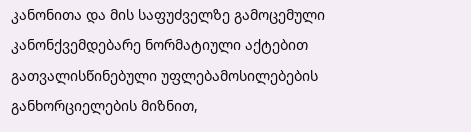კანონითა და მის საფუძველზე გამოცემული კანონქვემდებარე ნორმატიული აქტებით გათვალისწინებული უფლებამოსილებების განხორციელების მიზნით,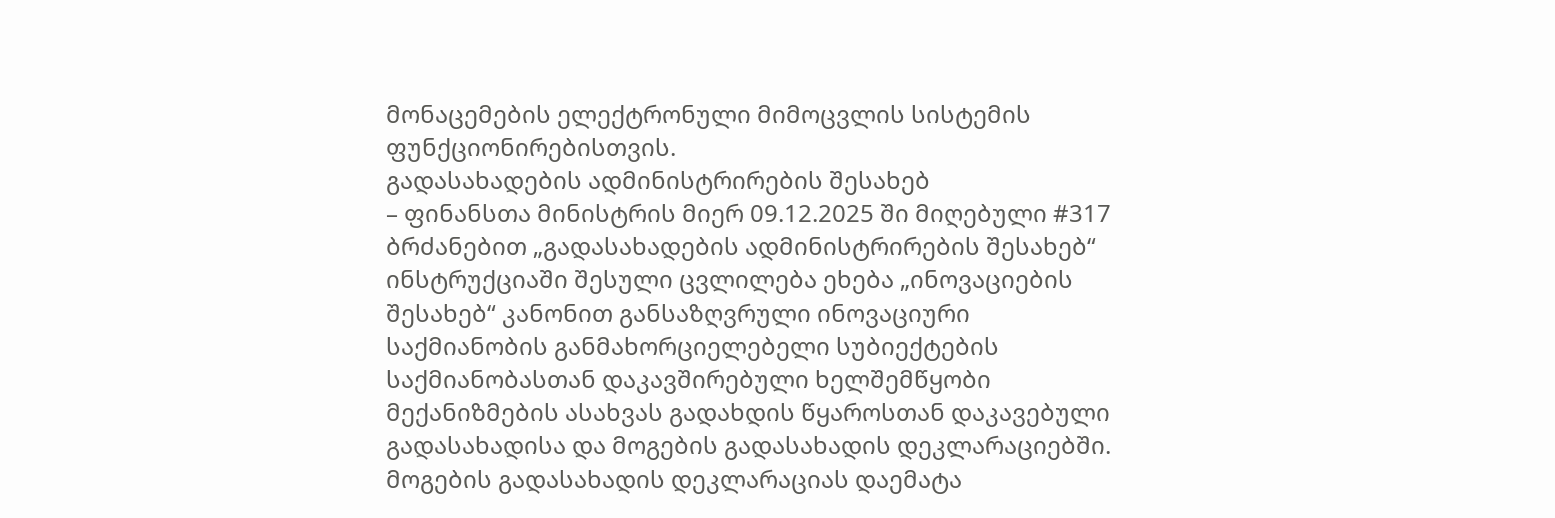მონაცემების ელექტრონული მიმოცვლის სისტემის ფუნქციონირებისთვის.
გადასახადების ადმინისტრირების შესახებ
– ფინანსთა მინისტრის მიერ 09.12.2025 ში მიღებული #317 ბრძანებით „გადასახადების ადმინისტრირების შესახებ“ ინსტრუქციაში შესული ცვლილება ეხება „ინოვაციების შესახებ“ კანონით განსაზღვრული ინოვაციური საქმიანობის განმახორციელებელი სუბიექტების საქმიანობასთან დაკავშირებული ხელშემწყობი მექანიზმების ასახვას გადახდის წყაროსთან დაკავებული გადასახადისა და მოგების გადასახადის დეკლარაციებში.
მოგების გადასახადის დეკლარაციას დაემატა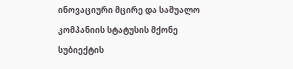ინოვაციური მცირე და საშუალო კომპანიის სტატუსის მქონე სუბიექტის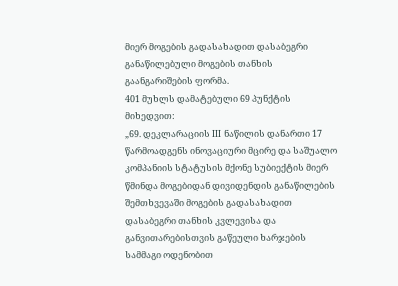მიერ მოგების გადასახადით დასაბეგრი განაწილებული მოგების თანხის გაანგარიშების ფორმა.
401 მუხლს დამატებული 69 პუნქტის მიხედვით:
„69. დეკლარაციის III ნაწილის დანართი 17 წარმოადგენს ინოვაციური მცირე და საშუალო კომპანიის სტატუსის მქონე სუბიექტის მიერ წმინდა მოგებიდან დივიდენდის განაწილების შემთხვევაში მოგების გადასახადით დასაბეგრი თანხის კვლევისა და განვითარებისთვის გაწეული ხარჯების სამმაგი ოდენობით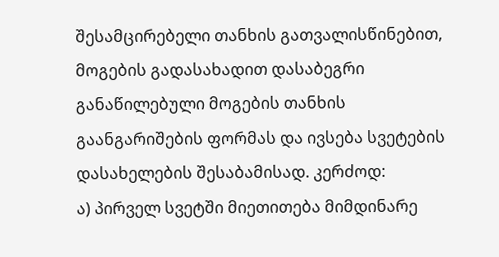შესამცირებელი თანხის გათვალისწინებით, მოგების გადასახადით დასაბეგრი განაწილებული მოგების თანხის გაანგარიშების ფორმას და ივსება სვეტების დასახელების შესაბამისად. კერძოდ:
ა) პირველ სვეტში მიეთითება მიმდინარე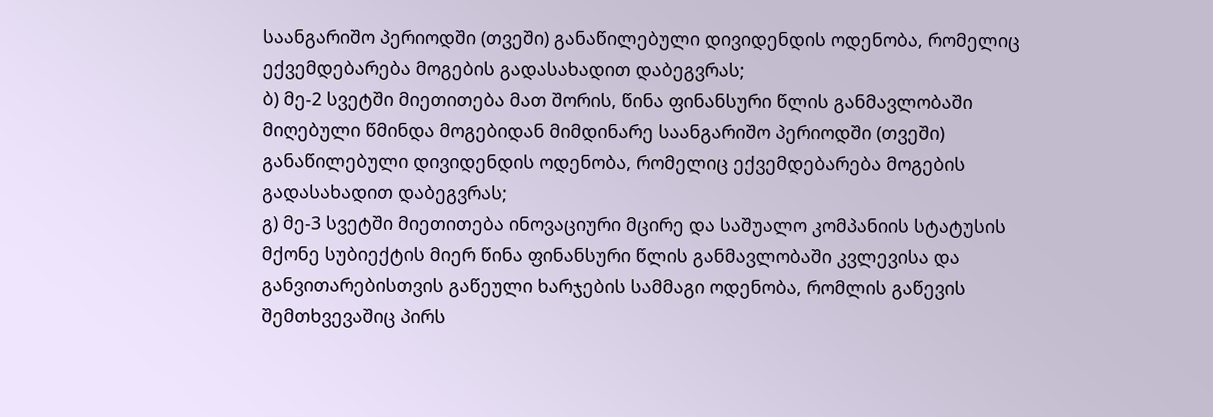საანგარიშო პერიოდში (თვეში) განაწილებული დივიდენდის ოდენობა, რომელიც ექვემდებარება მოგების გადასახადით დაბეგვრას;
ბ) მე-2 სვეტში მიეთითება მათ შორის, წინა ფინანსური წლის განმავლობაში მიღებული წმინდა მოგებიდან მიმდინარე საანგარიშო პერიოდში (თვეში) განაწილებული დივიდენდის ოდენობა, რომელიც ექვემდებარება მოგების გადასახადით დაბეგვრას;
გ) მე-3 სვეტში მიეთითება ინოვაციური მცირე და საშუალო კომპანიის სტატუსის მქონე სუბიექტის მიერ წინა ფინანსური წლის განმავლობაში კვლევისა და განვითარებისთვის გაწეული ხარჯების სამმაგი ოდენობა, რომლის გაწევის შემთხვევაშიც პირს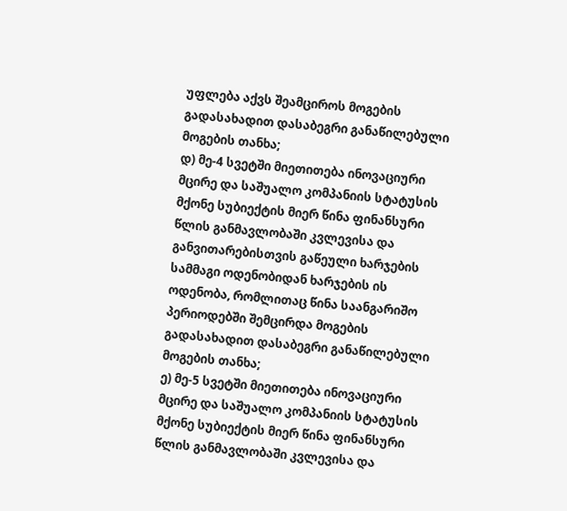უფლება აქვს შეამციროს მოგების გადასახადით დასაბეგრი განაწილებული მოგების თანხა;
დ) მე-4 სვეტში მიეთითება ინოვაციური მცირე და საშუალო კომპანიის სტატუსის მქონე სუბიექტის მიერ წინა ფინანსური წლის განმავლობაში კვლევისა და განვითარებისთვის გაწეული ხარჯების სამმაგი ოდენობიდან ხარჯების ის ოდენობა, რომლითაც წინა საანგარიშო პერიოდებში შემცირდა მოგების გადასახადით დასაბეგრი განაწილებული მოგების თანხა;
ე) მე-5 სვეტში მიეთითება ინოვაციური მცირე და საშუალო კომპანიის სტატუსის მქონე სუბიექტის მიერ წინა ფინანსური წლის განმავლობაში კვლევისა და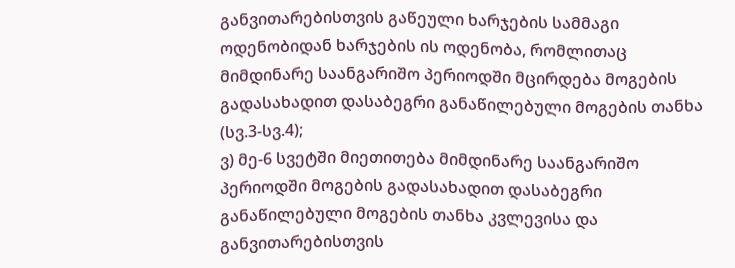განვითარებისთვის გაწეული ხარჯების სამმაგი ოდენობიდან ხარჯების ის ოდენობა, რომლითაც მიმდინარე საანგარიშო პერიოდში მცირდება მოგების გადასახადით დასაბეგრი განაწილებული მოგების თანხა (სვ.3-სვ.4);
ვ) მე-6 სვეტში მიეთითება მიმდინარე საანგარიშო პერიოდში მოგების გადასახადით დასაბეგრი განაწილებული მოგების თანხა კვლევისა და განვითარებისთვის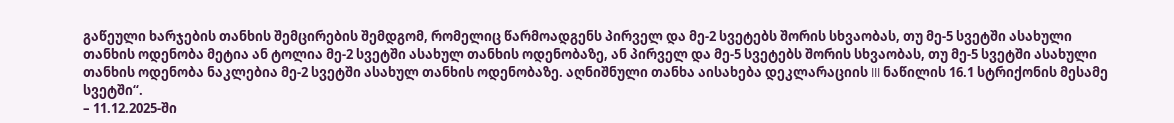გაწეული ხარჯების თანხის შემცირების შემდგომ, რომელიც წარმოადგენს პირველ და მე-2 სვეტებს შორის სხვაობას, თუ მე-5 სვეტში ასახული თანხის ოდენობა მეტია ან ტოლია მე-2 სვეტში ასახულ თანხის ოდენობაზე, ან პირველ და მე-5 სვეტებს შორის სხვაობას, თუ მე-5 სვეტში ასახული თანხის ოდენობა ნაკლებია მე-2 სვეტში ასახულ თანხის ოდენობაზე. აღნიშნული თანხა აისახება დეკლარაციის III ნაწილის 16.1 სტრიქონის მესამე სვეტში“.
– 11.12.2025-ში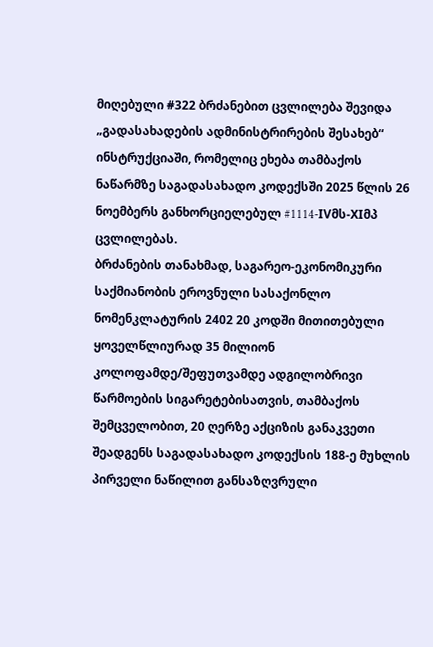მიღებული #322 ბრძანებით ცვლილება შევიდა „გადასახადების ადმინისტრირების შესახებ“ ინსტრუქციაში, რომელიც ეხება თამბაქოს ნაწარმზე საგადასახადო კოდექსში 2025 წლის 26 ნოემბერს განხორციელებულ #1114-IVმს-XIმპ ცვლილებას.
ბრძანების თანახმად, საგარეო-ეკონომიკური საქმიანობის ეროვნული სასაქონლო ნომენკლატურის 2402 20 კოდში მითითებული ყოველწლიურად 35 მილიონ კოლოფამდე/შეფუთვამდე ადგილობრივი წარმოების სიგარეტებისათვის, თამბაქოს შემცველობით, 20 ღერზე აქციზის განაკვეთი შეადგენს საგადასახადო კოდექსის 188-ე მუხლის პირველი ნაწილით განსაზღვრული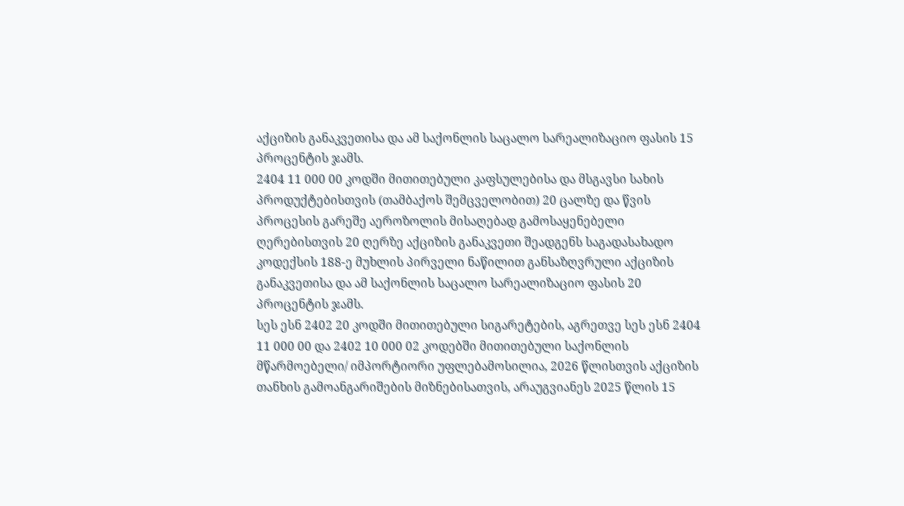აქციზის განაკვეთისა და ამ საქონლის საცალო სარეალიზაციო ფასის 15 პროცენტის ჯამს.
2404 11 000 00 კოდში მითითებული კაფსულებისა და მსგავსი სახის პროდუქტებისთვის (თამბაქოს შემცველობით) 20 ცალზე და წვის პროცესის გარეშე აეროზოლის მისაღებად გამოსაყენებელი ღერებისთვის 20 ღერზე აქციზის განაკვეთი შეადგენს საგადასახადო კოდექსის 188-ე მუხლის პირველი ნაწილით განსაზღვრული აქციზის განაკვეთისა და ამ საქონლის საცალო სარეალიზაციო ფასის 20 პროცენტის ჯამს.
სეს ესნ 2402 20 კოდში მითითებული სიგარეტების, აგრეთვე სეს ესნ 2404 11 000 00 და 2402 10 000 02 კოდებში მითითებული საქონლის მწარმოებელი/ იმპორტიორი უფლებამოსილია, 2026 წლისთვის აქციზის თანხის გამოანგარიშების მიზნებისათვის, არაუგვიანეს 2025 წლის 15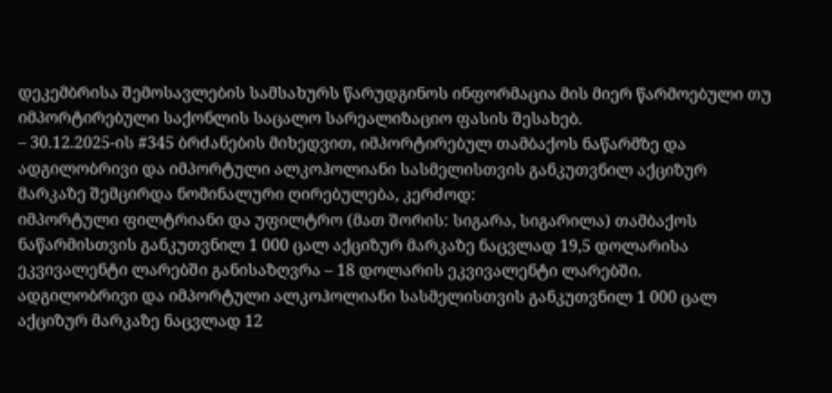დეკემბრისა შემოსავლების სამსახურს წარუდგინოს ინფორმაცია მის მიერ წარმოებული თუ იმპორტირებული საქონლის საცალო სარეალიზაციო ფასის შესახებ.
– 30.12.2025-ის #345 ბრძანების მიხედვით, იმპორტირებულ თამბაქოს ნაწარმზე და ადგილობრივი და იმპორტული ალკოჰოლიანი სასმელისთვის განკუთვნილ აქციზურ მარკაზე შემცირდა ნომინალური ღირებულება, კერძოდ:
იმპორტული ფილტრიანი და უფილტრო (მათ შორის: სიგარა, სიგარილა) თამბაქოს ნაწარმისთვის განკუთვნილ 1 000 ცალ აქციზურ მარკაზე ნაცვლად 19,5 დოლარისა ეკვივალენტი ლარებში განისაზღვრა – 18 დოლარის ეკვივალენტი ლარებში.
ადგილობრივი და იმპორტული ალკოჰოლიანი სასმელისთვის განკუთვნილ 1 000 ცალ აქციზურ მარკაზე ნაცვლად 12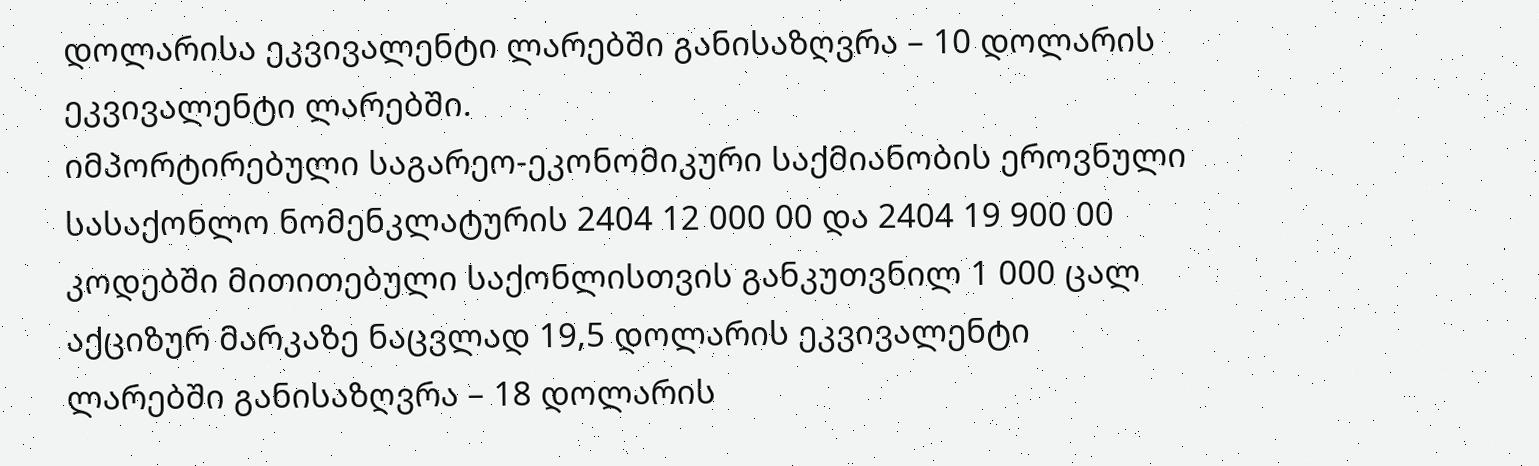დოლარისა ეკვივალენტი ლარებში განისაზღვრა – 10 დოლარის ეკვივალენტი ლარებში.
იმპორტირებული საგარეო-ეკონომიკური საქმიანობის ეროვნული სასაქონლო ნომენკლატურის 2404 12 000 00 და 2404 19 900 00 კოდებში მითითებული საქონლისთვის განკუთვნილ 1 000 ცალ აქციზურ მარკაზე ნაცვლად 19,5 დოლარის ეკვივალენტი ლარებში განისაზღვრა – 18 დოლარის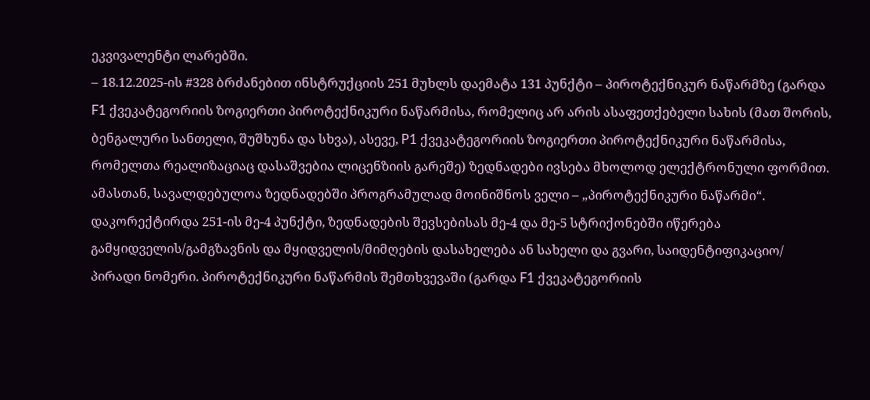ეკვივალენტი ლარებში.
– 18.12.2025-ის #328 ბრძანებით ინსტრუქციის 251 მუხლს დაემატა 131 პუნქტი – პიროტექნიკურ ნაწარმზე (გარდა F1 ქვეკატეგორიის ზოგიერთი პიროტექნიკური ნაწარმისა, რომელიც არ არის ასაფეთქებელი სახის (მათ შორის, ბენგალური სანთელი, შუშხუნა და სხვა), ასევე, P1 ქვეკატეგორიის ზოგიერთი პიროტექნიკური ნაწარმისა, რომელთა რეალიზაციაც დასაშვებია ლიცენზიის გარეშე) ზედნადები ივსება მხოლოდ ელექტრონული ფორმით. ამასთან, სავალდებულოა ზედნადებში პროგრამულად მოინიშნოს ველი – „პიროტექნიკური ნაწარმი“.
დაკორექტირდა 251-ის მე-4 პუნქტი, ზედნადების შევსებისას მე-4 და მე-5 სტრიქონებში იწერება გამყიდველის/გამგზავნის და მყიდველის/მიმღების დასახელება ან სახელი და გვარი, საიდენტიფიკაციო/ პირადი ნომერი. პიროტექნიკური ნაწარმის შემთხვევაში (გარდა F1 ქვეკატეგორიის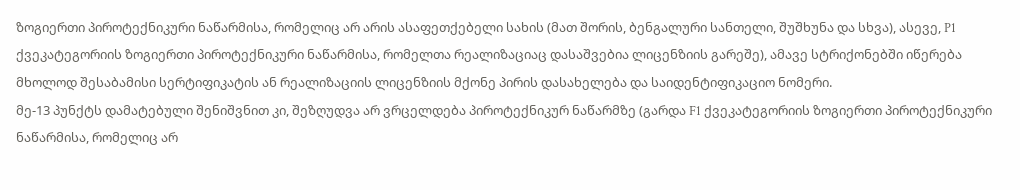ზოგიერთი პიროტექნიკური ნაწარმისა, რომელიც არ არის ასაფეთქებელი სახის (მათ შორის, ბენგალური სანთელი, შუშხუნა და სხვა), ასევე, P1 ქვეკატეგორიის ზოგიერთი პიროტექნიკური ნაწარმისა, რომელთა რეალიზაციაც დასაშვებია ლიცენზიის გარეშე), ამავე სტრიქონებში იწერება მხოლოდ შესაბამისი სერტიფიკატის ან რეალიზაციის ლიცენზიის მქონე პირის დასახელება და საიდენტიფიკაციო ნომერი.
მე-13 პუნქტს დამატებული შენიშვნით კი, შეზღუდვა არ ვრცელდება პიროტექნიკურ ნაწარმზე (გარდა F1 ქვეკატეგორიის ზოგიერთი პიროტექნიკური ნაწარმისა, რომელიც არ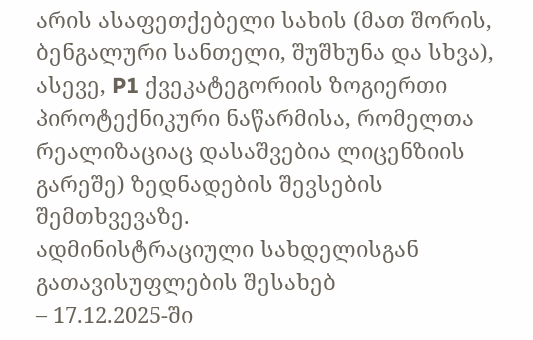არის ასაფეთქებელი სახის (მათ შორის, ბენგალური სანთელი, შუშხუნა და სხვა), ასევე, P1 ქვეკატეგორიის ზოგიერთი პიროტექნიკური ნაწარმისა, რომელთა რეალიზაციაც დასაშვებია ლიცენზიის გარეშე) ზედნადების შევსების შემთხვევაზე.
ადმინისტრაციული სახდელისგან გათავისუფლების შესახებ
– 17.12.2025-ში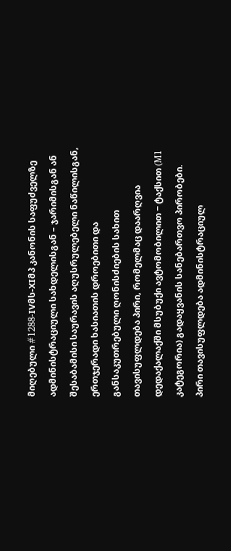მიღებული #1288-IVმს-XIმპ კანონის საფუძველზე ადმინისტრაციული სახდელისგან – ჯარიმისგან ან შესაბამისი საურავის აღუსრულებელი ნაწილისგან, ერთჯერადი ხასიათის დროებითი და განსაკუთრებული ღონისძიების სახით თავისუფლდება პირი, რომელმაც დაარღვია დედაქალაქში მსუბუქი ავტომობილით − ტაქსით (M1 კატეგორია) გადაყვანის სანებართვო პირობები.
პირი თავისუფლდება ადმინისტრაციულ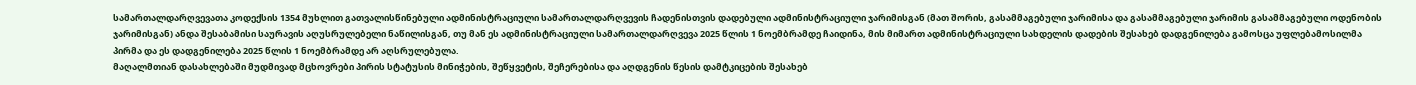სამართალდარღვევათა კოდექსის 1354 მუხლით გათვალისწინებული ადმინისტრაციული სამართალდარღვევის ჩადენისთვის დადებული ადმინისტრაციული ჯარიმისგან (მათ შორის, გასამმაგებული ჯარიმისა და გასამმაგებული ჯარიმის გასამმაგებული ოდენობის ჯარიმისგან) ანდა შესაბამისი საურავის აღუსრულებელი ნაწილისგან, თუ მან ეს ადმინისტრაციული სამართალდარღვევა 2025 წლის 1 ნოემბრამდე ჩაიდინა, მის მიმართ ადმინისტრაციული სახდელის დადების შესახებ დადგენილება გამოსცა უფლებამოსილმა პირმა და ეს დადგენილება 2025 წლის 1 ნოემბრამდე არ აღსრულებულა.
მაღალმთიან დასახლებაში მუდმივად მცხოვრები პირის სტატუსის მინიჭების, შეწყვეტის, შეჩერებისა და აღდგენის წესის დამტკიცების შესახებ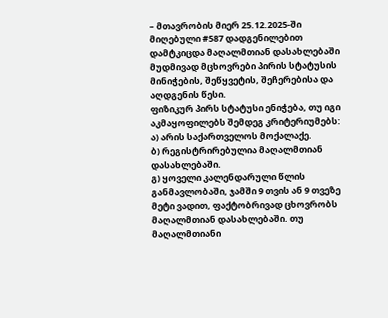– მთავრობის მიერ 25.12.2025-ში მიღებული #587 დადგენილებით დამტკიცდა მაღალმთიან დასახლებაში მუდმივად მცხოვრები პირის სტატუსის მინიჭების, შეწყვეტის, შეჩერებისა და აღდგენის წესი.
ფიზიკურ პირს სტატუსი ენიჭება, თუ იგი აკმაყოფილებს შემდეგ კრიტერიუმებს:
ა) არის საქართველოს მოქალაქე.
ბ) რეგისტრირებულია მაღალმთიან დასახლებაში.
გ) ყოველი კალენდარული წლის განმავლობაში, ჯამში 9 თვის ან 9 თვეზე მეტი ვადით, ფაქტობრივად ცხოვრობს მაღალმთიან დასახლებაში. თუ მაღალმთიანი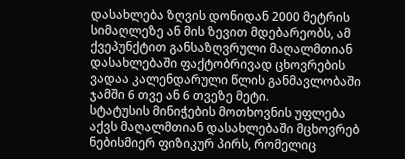დასახლება ზღვის დონიდან 2000 მეტრის სიმაღლეზე ან მის ზევით მდებარეობს, ამ ქვეპუნქტით განსაზღვრული მაღალმთიან დასახლებაში ფაქტობრივად ცხოვრების ვადაა კალენდარული წლის განმავლობაში ჯამში 6 თვე ან 6 თვეზე მეტი.
სტატუსის მინიჭების მოთხოვნის უფლება აქვს მაღალმთიან დასახლებაში მცხოვრებ ნებისმიერ ფიზიკურ პირს, რომელიც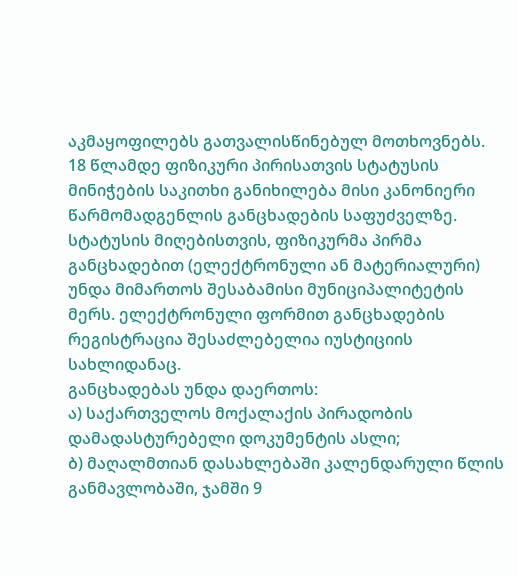აკმაყოფილებს გათვალისწინებულ მოთხოვნებს.
18 წლამდე ფიზიკური პირისათვის სტატუსის მინიჭების საკითხი განიხილება მისი კანონიერი წარმომადგენლის განცხადების საფუძველზე.
სტატუსის მიღებისთვის, ფიზიკურმა პირმა განცხადებით (ელექტრონული ან მატერიალური) უნდა მიმართოს შესაბამისი მუნიციპალიტეტის მერს. ელექტრონული ფორმით განცხადების რეგისტრაცია შესაძლებელია იუსტიციის სახლიდანაც.
განცხადებას უნდა დაერთოს:
ა) საქართველოს მოქალაქის პირადობის დამადასტურებელი დოკუმენტის ასლი;
ბ) მაღალმთიან დასახლებაში კალენდარული წლის განმავლობაში, ჯამში 9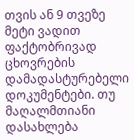თვის ან 9 თვეზე მეტი ვადით ფაქტობრივად ცხოვრების დამადასტურებელი დოკუმენტები. თუ მაღალმთიანი დასახლება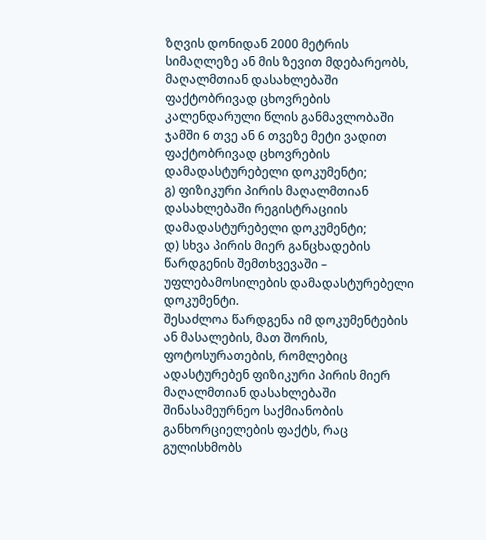ზღვის დონიდან 2000 მეტრის სიმაღლეზე ან მის ზევით მდებარეობს, მაღალმთიან დასახლებაში ფაქტობრივად ცხოვრების კალენდარული წლის განმავლობაში ჯამში 6 თვე ან 6 თვეზე მეტი ვადით ფაქტობრივად ცხოვრების დამადასტურებელი დოკუმენტი;
გ) ფიზიკური პირის მაღალმთიან დასახლებაში რეგისტრაციის დამადასტურებელი დოკუმენტი;
დ) სხვა პირის მიერ განცხადების წარდგენის შემთხვევაში – უფლებამოსილების დამადასტურებელი დოკუმენტი.
შესაძლოა წარდგენა იმ დოკუმენტების ან მასალების, მათ შორის, ფოტოსურათების, რომლებიც ადასტურებენ ფიზიკური პირის მიერ მაღალმთიან დასახლებაში შინასამეურნეო საქმიანობის განხორციელების ფაქტს, რაც გულისხმობს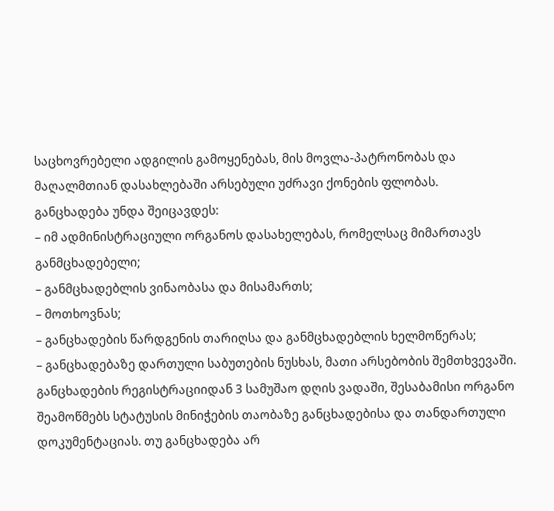საცხოვრებელი ადგილის გამოყენებას, მის მოვლა-პატრონობას და მაღალმთიან დასახლებაში არსებული უძრავი ქონების ფლობას.
განცხადება უნდა შეიცავდეს:
– იმ ადმინისტრაციული ორგანოს დასახელებას, რომელსაც მიმართავს განმცხადებელი;
– განმცხადებლის ვინაობასა და მისამართს;
– მოთხოვნას;
– განცხადების წარდგენის თარიღსა და განმცხადებლის ხელმოწერას;
– განცხადებაზე დართული საბუთების ნუსხას, მათი არსებობის შემთხვევაში.
განცხადების რეგისტრაციიდან 3 სამუშაო დღის ვადაში, შესაბამისი ორგანო შეამოწმებს სტატუსის მინიჭების თაობაზე განცხადებისა და თანდართული დოკუმენტაციას. თუ განცხადება არ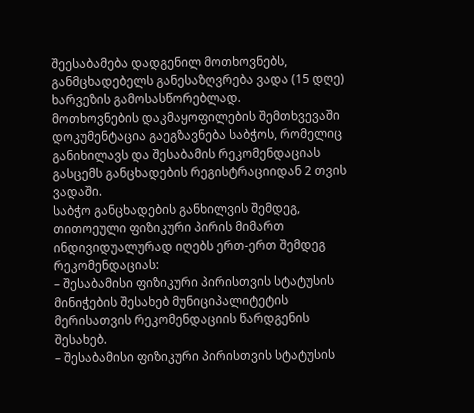შეესაბამება დადგენილ მოთხოვნებს, განმცხადებელს განესაზღვრება ვადა (15 დღე) ხარვეზის გამოსასწორებლად.
მოთხოვნების დაკმაყოფილების შემთხვევაში დოკუმენტაცია გაეგზავნება საბჭოს, რომელიც განიხილავს და შესაბამის რეკომენდაციას გასცემს განცხადების რეგისტრაციიდან 2 თვის ვადაში.
საბჭო განცხადების განხილვის შემდეგ, თითოეული ფიზიკური პირის მიმართ ინდივიდუალურად იღებს ერთ-ერთ შემდეგ რეკომენდაციას:
– შესაბამისი ფიზიკური პირისთვის სტატუსის მინიჭების შესახებ მუნიციპალიტეტის მერისათვის რეკომენდაციის წარდგენის შესახებ.
– შესაბამისი ფიზიკური პირისთვის სტატუსის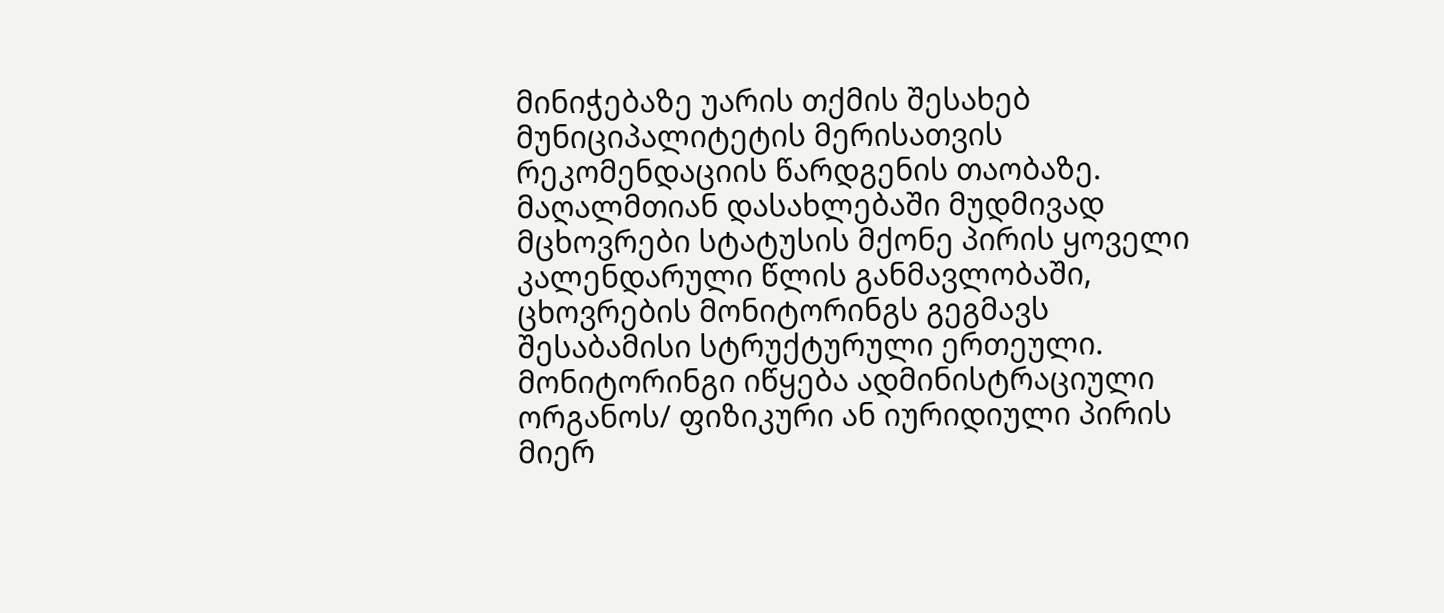მინიჭებაზე უარის თქმის შესახებ მუნიციპალიტეტის მერისათვის რეკომენდაციის წარდგენის თაობაზე.
მაღალმთიან დასახლებაში მუდმივად მცხოვრები სტატუსის მქონე პირის ყოველი კალენდარული წლის განმავლობაში, ცხოვრების მონიტორინგს გეგმავს შესაბამისი სტრუქტურული ერთეული.
მონიტორინგი იწყება ადმინისტრაციული ორგანოს/ ფიზიკური ან იურიდიული პირის მიერ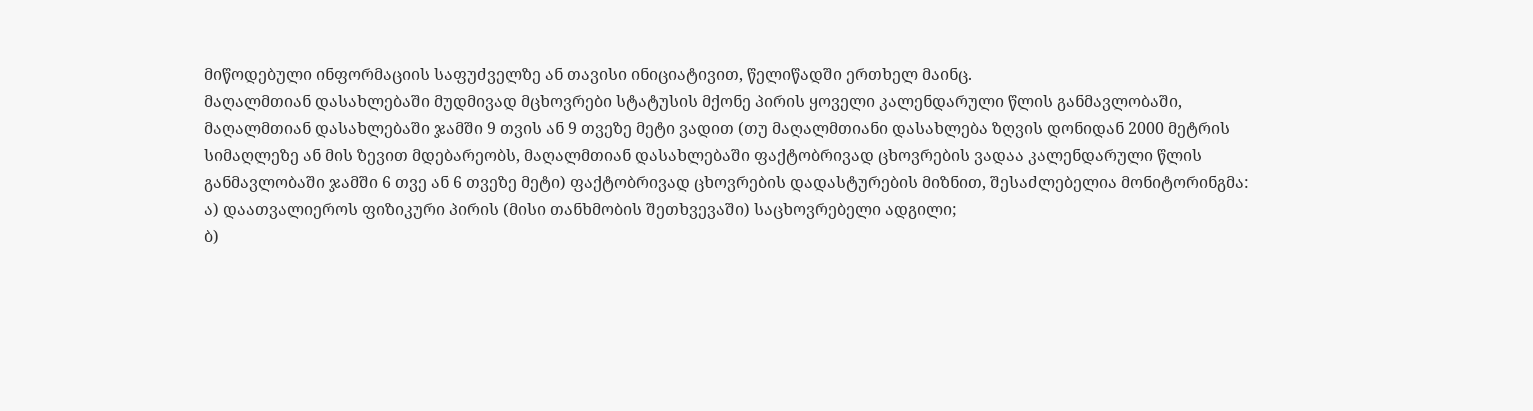მიწოდებული ინფორმაციის საფუძველზე ან თავისი ინიციატივით, წელიწადში ერთხელ მაინც.
მაღალმთიან დასახლებაში მუდმივად მცხოვრები სტატუსის მქონე პირის ყოველი კალენდარული წლის განმავლობაში, მაღალმთიან დასახლებაში ჯამში 9 თვის ან 9 თვეზე მეტი ვადით (თუ მაღალმთიანი დასახლება ზღვის დონიდან 2000 მეტრის სიმაღლეზე ან მის ზევით მდებარეობს, მაღალმთიან დასახლებაში ფაქტობრივად ცხოვრების ვადაა კალენდარული წლის განმავლობაში ჯამში 6 თვე ან 6 თვეზე მეტი) ფაქტობრივად ცხოვრების დადასტურების მიზნით, შესაძლებელია მონიტორინგმა:
ა) დაათვალიეროს ფიზიკური პირის (მისი თანხმობის შეთხვევაში) საცხოვრებელი ადგილი;
ბ)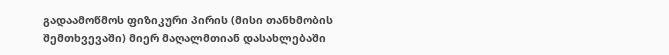გადაამოწმოს ფიზიკური პირის (მისი თანხმობის შემთხვევაში) მიერ მაღალმთიან დასახლებაში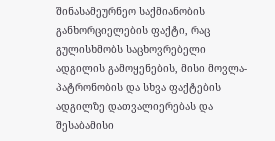შინასამეურნეო საქმიანობის განხორციელების ფაქტი, რაც გულისხმობს საცხოვრებელი ადგილის გამოყენების, მისი მოვლა-პატრონობის და სხვა ფაქტების ადგილზე დათვალიერებას და შესაბამისი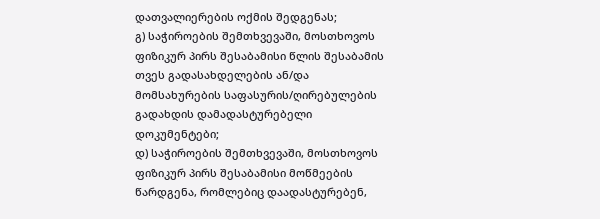დათვალიერების ოქმის შედგენას;
გ) საჭიროების შემთხვევაში, მოსთხოვოს ფიზიკურ პირს შესაბამისი წლის შესაბამის თვეს გადასახდელების ან/და მომსახურების საფასურის/ღირებულების გადახდის დამადასტურებელი დოკუმენტები;
დ) საჭიროების შემთხვევაში, მოსთხოვოს ფიზიკურ პირს შესაბამისი მოწმეების წარდგენა, რომლებიც დაადასტურებენ,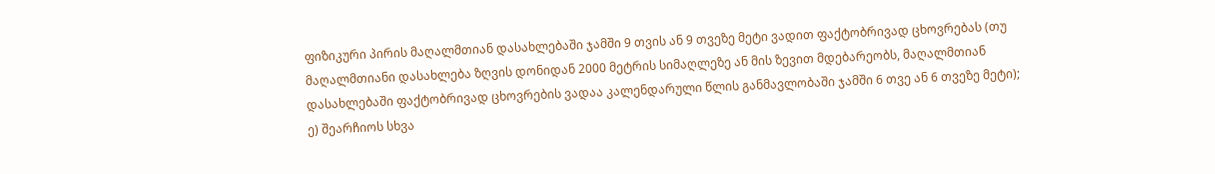ფიზიკური პირის მაღალმთიან დასახლებაში ჯამში 9 თვის ან 9 თვეზე მეტი ვადით ფაქტობრივად ცხოვრებას (თუ მაღალმთიანი დასახლება ზღვის დონიდან 2000 მეტრის სიმაღლეზე ან მის ზევით მდებარეობს, მაღალმთიან დასახლებაში ფაქტობრივად ცხოვრების ვადაა კალენდარული წლის განმავლობაში ჯამში 6 თვე ან 6 თვეზე მეტი);
ე) შეარჩიოს სხვა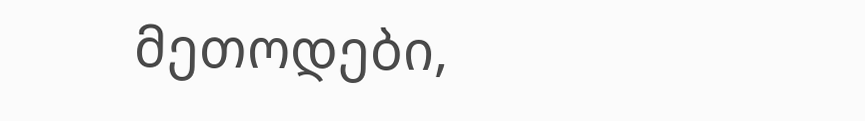მეთოდები,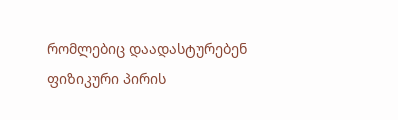რომლებიც დაადასტურებენ ფიზიკური პირის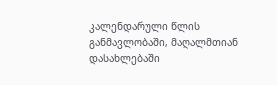კალენდარული წლის განმავლობაში, მაღალმთიან დასახლებაში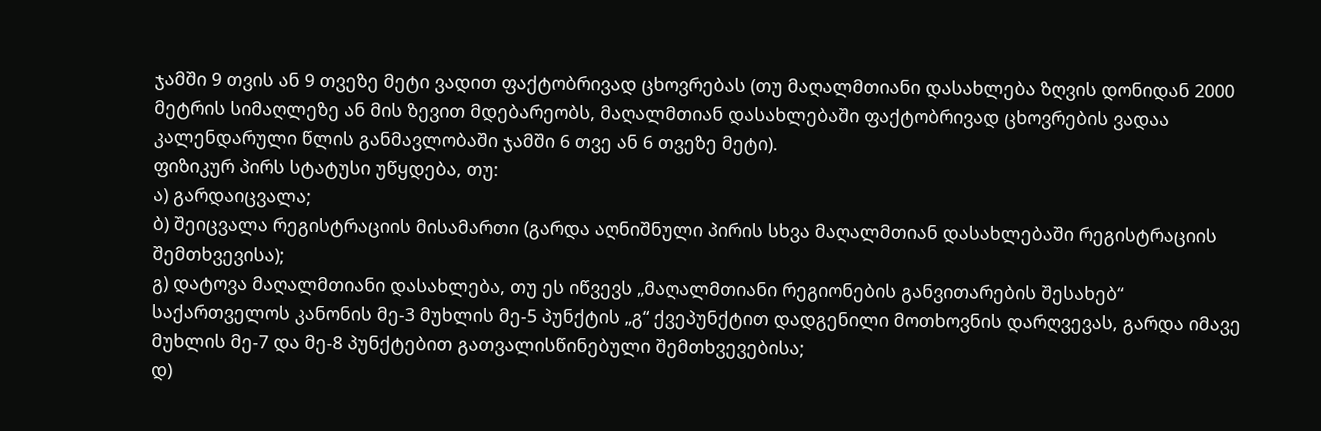ჯამში 9 თვის ან 9 თვეზე მეტი ვადით ფაქტობრივად ცხოვრებას (თუ მაღალმთიანი დასახლება ზღვის დონიდან 2000 მეტრის სიმაღლეზე ან მის ზევით მდებარეობს, მაღალმთიან დასახლებაში ფაქტობრივად ცხოვრების ვადაა კალენდარული წლის განმავლობაში ჯამში 6 თვე ან 6 თვეზე მეტი).
ფიზიკურ პირს სტატუსი უწყდება, თუ:
ა) გარდაიცვალა;
ბ) შეიცვალა რეგისტრაციის მისამართი (გარდა აღნიშნული პირის სხვა მაღალმთიან დასახლებაში რეგისტრაციის შემთხვევისა);
გ) დატოვა მაღალმთიანი დასახლება, თუ ეს იწვევს „მაღალმთიანი რეგიონების განვითარების შესახებ“ საქართველოს კანონის მე-3 მუხლის მე-5 პუნქტის „გ“ ქვეპუნქტით დადგენილი მოთხოვნის დარღვევას, გარდა იმავე მუხლის მე-7 და მე-8 პუნქტებით გათვალისწინებული შემთხვევებისა;
დ)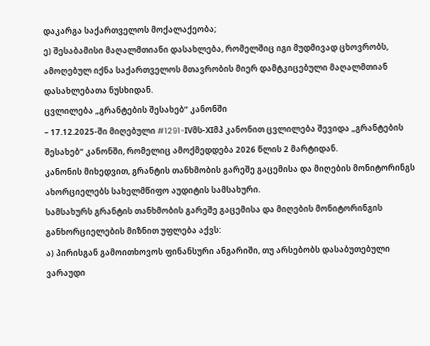დაკარგა საქართველოს მოქალაქეობა;
ე) შესაბამისი მაღალმთიანი დასახლება, რომელშიც იგი მუდმივად ცხოვრობს, ამოღებულ იქნა საქართველოს მთავრობის მიერ დამტკიცებული მაღალმთიან დასახლებათა ნუსხიდან.
ცვლილება „გრანტების შესახებ“ კანონში
– 17.12.2025-ში მიღებული #1291-IVმს-XIმპ კანონით ცვლილება შევიდა „გრანტების შესახებ“ კანონში, რომელიც ამოქმედდება 2026 წლის 2 მარტიდან.
კანონის მიხედვით, გრანტის თანხმობის გარეშე გაცემისა და მიღების მონიტორინგს ახორციელებს სახელმწიფო აუდიტის სამსახური.
სამსახურს გრანტის თანხმობის გარეშე გაცემისა და მიღების მონიტორინგის განხორციელების მიზნით უფლება აქვს:
ა) პირისგან გამოითხოვოს ფინანსური ანგარიში, თუ არსებობს დასაბუთებული ვარაუდი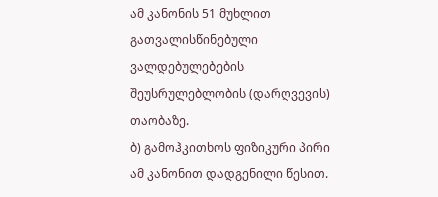ამ კანონის 51 მუხლით გათვალისწინებული ვალდებულებების შეუსრულებლობის (დარღვევის) თაობაზე.
ბ) გამოჰკითხოს ფიზიკური პირი ამ კანონით დადგენილი წესით.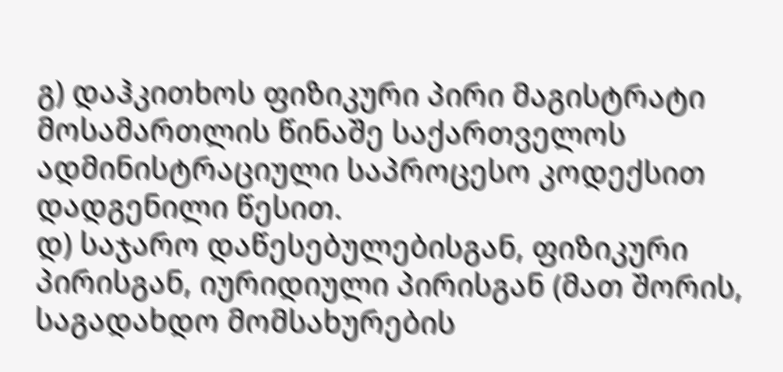გ) დაჰკითხოს ფიზიკური პირი მაგისტრატი მოსამართლის წინაშე საქართველოს ადმინისტრაციული საპროცესო კოდექსით დადგენილი წესით.
დ) საჯარო დაწესებულებისგან, ფიზიკური პირისგან, იურიდიული პირისგან (მათ შორის, საგადახდო მომსახურების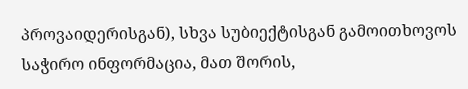პროვაიდერისგან), სხვა სუბიექტისგან გამოითხოვოს საჭირო ინფორმაცია, მათ შორის,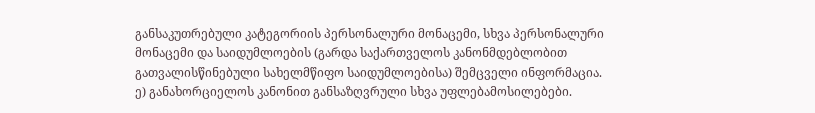განსაკუთრებული კატეგორიის პერსონალური მონაცემი, სხვა პერსონალური მონაცემი და საიდუმლოების (გარდა საქართველოს კანონმდებლობით გათვალისწინებული სახელმწიფო საიდუმლოებისა) შემცველი ინფორმაცია.
ე) განახორციელოს კანონით განსაზღვრული სხვა უფლებამოსილებები.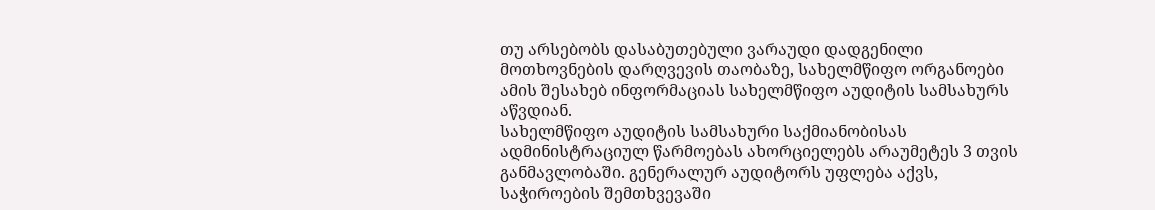თუ არსებობს დასაბუთებული ვარაუდი დადგენილი მოთხოვნების დარღვევის თაობაზე, სახელმწიფო ორგანოები ამის შესახებ ინფორმაციას სახელმწიფო აუდიტის სამსახურს აწვდიან.
სახელმწიფო აუდიტის სამსახური საქმიანობისას ადმინისტრაციულ წარმოებას ახორციელებს არაუმეტეს 3 თვის განმავლობაში. გენერალურ აუდიტორს უფლება აქვს, საჭიროების შემთხვევაში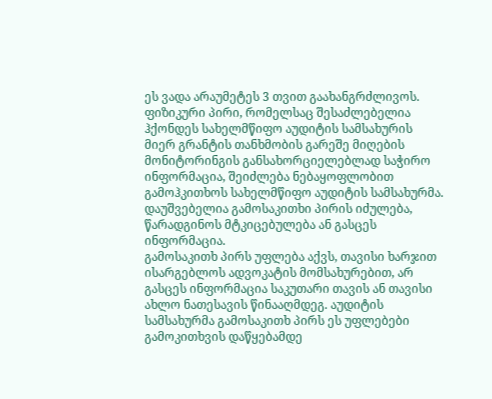ეს ვადა არაუმეტეს 3 თვით გაახანგრძლივოს.
ფიზიკური პირი, რომელსაც შესაძლებელია ჰქონდეს სახელმწიფო აუდიტის სამსახურის მიერ გრანტის თანხმობის გარეშე მიღების მონიტორინგის განსახორციელებლად საჭირო ინფორმაცია, შეიძლება ნებაყოფლობით გამოჰკითხოს სახელმწიფო აუდიტის სამსახურმა. დაუშვებელია გამოსაკითხი პირის იძულება, წარადგინოს მტკიცებულება ან გასცეს ინფორმაცია.
გამოსაკითხ პირს უფლება აქვს, თავისი ხარჯით ისარგებლოს ადვოკატის მომსახურებით, არ გასცეს ინფორმაცია საკუთარი თავის ან თავისი ახლო ნათესავის წინააღმდეგ. აუდიტის სამსახურმა გამოსაკითხ პირს ეს უფლებები გამოკითხვის დაწყებამდე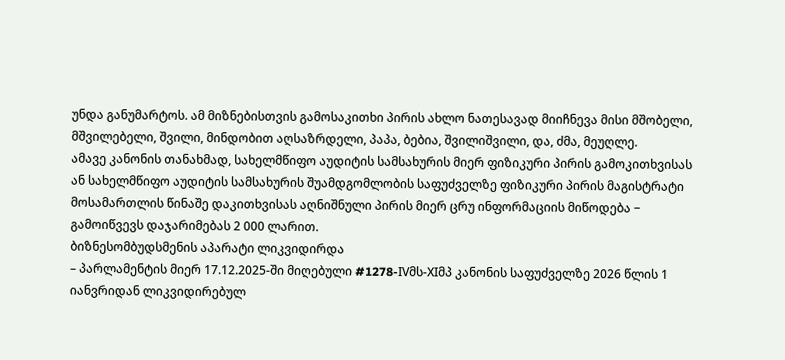უნდა განუმარტოს. ამ მიზნებისთვის გამოსაკითხი პირის ახლო ნათესავად მიიჩნევა მისი მშობელი, მშვილებელი, შვილი, მინდობით აღსაზრდელი, პაპა, ბებია, შვილიშვილი, და, ძმა, მეუღლე.
ამავე კანონის თანახმად, სახელმწიფო აუდიტის სამსახურის მიერ ფიზიკური პირის გამოკითხვისას ან სახელმწიფო აუდიტის სამსახურის შუამდგომლობის საფუძველზე ფიზიკური პირის მაგისტრატი მოსამართლის წინაშე დაკითხვისას აღნიშნული პირის მიერ ცრუ ინფორმაციის მიწოდება − გამოიწვევს დაჯარიმებას 2 000 ლარით.
ბიზნესომბუდსმენის აპარატი ლიკვიდირდა
– პარლამენტის მიერ 17.12.2025-ში მიღებული #1278-IVმს-XIმპ კანონის საფუძველზე 2026 წლის 1 იანვრიდან ლიკვიდირებულ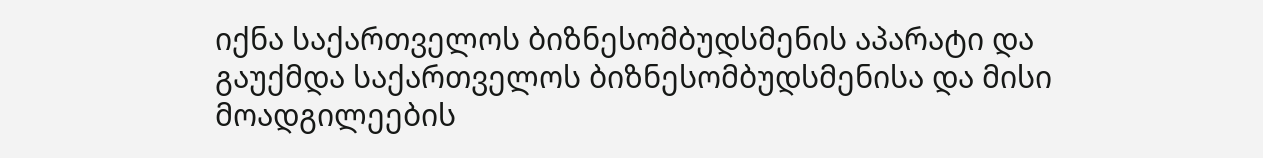იქნა საქართველოს ბიზნესომბუდსმენის აპარატი და გაუქმდა საქართველოს ბიზნესომბუდსმენისა და მისი მოადგილეების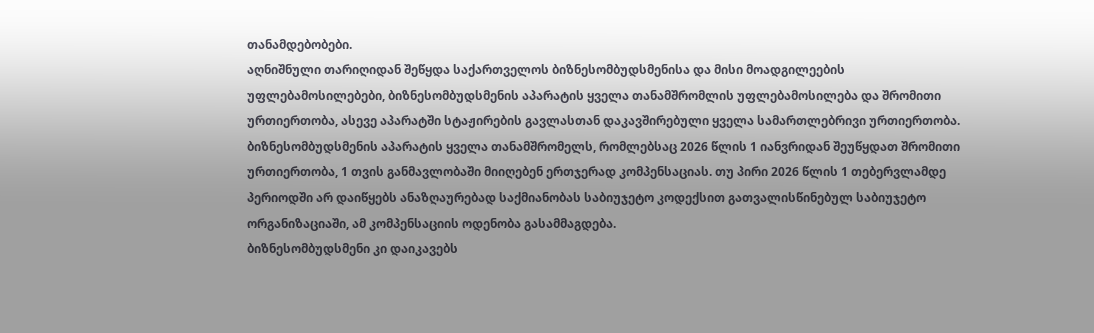თანამდებობები.
აღნიშნული თარიღიდან შეწყდა საქართველოს ბიზნესომბუდსმენისა და მისი მოადგილეების უფლებამოსილებები, ბიზნესომბუდსმენის აპარატის ყველა თანამშრომლის უფლებამოსილება და შრომითი ურთიერთობა, ასევე აპარატში სტაჟირების გავლასთან დაკავშირებული ყველა სამართლებრივი ურთიერთობა.
ბიზნესომბუდსმენის აპარატის ყველა თანამშრომელს, რომლებსაც 2026 წლის 1 იანვრიდან შეუწყდათ შრომითი ურთიერთობა, 1 თვის განმავლობაში მიიღებენ ერთჯერად კომპენსაციას. თუ პირი 2026 წლის 1 თებერვლამდე პერიოდში არ დაიწყებს ანაზღაურებად საქმიანობას საბიუჯეტო კოდექსით გათვალისწინებულ საბიუჯეტო ორგანიზაციაში, ამ კომპენსაციის ოდენობა გასამმაგდება.
ბიზნესომბუდსმენი კი დაიკავებს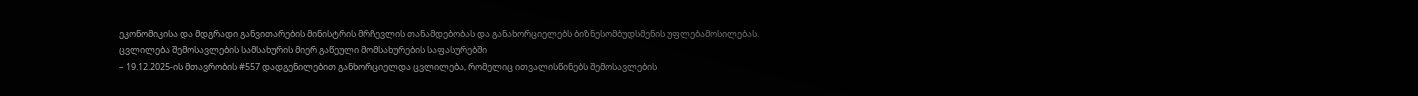ეკონომიკისა და მდგრადი განვითარების მინისტრის მრჩევლის თანამდებობას და განახორციელებს ბიზნესომბუდსმენის უფლებამოსილებას.
ცვლილება შემოსავლების სამსახურის მიერ გაწეული მომსახურების საფასურებში
– 19.12.2025-ის მთავრობის #557 დადგენილებით განხორციელდა ცვლილება, რომელიც ითვალისწინებს შემოსავლების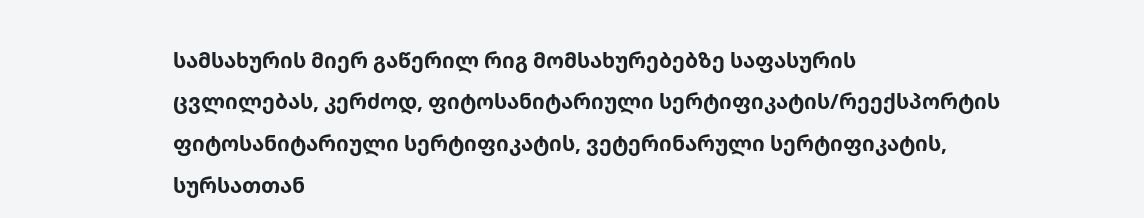სამსახურის მიერ გაწერილ რიგ მომსახურებებზე საფასურის ცვლილებას, კერძოდ, ფიტოსანიტარიული სერტიფიკატის/რეექსპორტის ფიტოსანიტარიული სერტიფიკატის, ვეტერინარული სერტიფიკატის, სურსათთან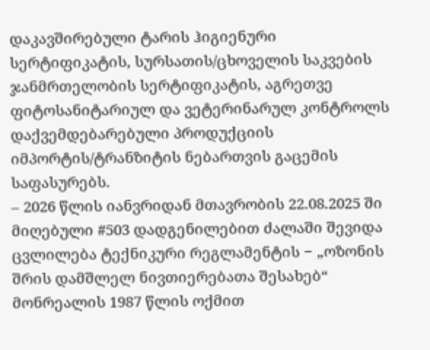დაკავშირებული ტარის ჰიგიენური სერტიფიკატის, სურსათის/ცხოველის საკვების ჯანმრთელობის სერტიფიკატის, აგრეთვე ფიტოსანიტარიულ და ვეტერინარულ კონტროლს დაქვემდებარებული პროდუქციის იმპორტის/ტრანზიტის ნებართვის გაცემის საფასურებს.
– 2026 წლის იანვრიდან მთავრობის 22.08.2025 ში მიღებული #503 დადგენილებით ძალაში შევიდა ცვლილება ტექნიკური რეგლამენტის − „ოზონის შრის დამშლელ ნივთიერებათა შესახებ“ მონრეალის 1987 წლის ოქმით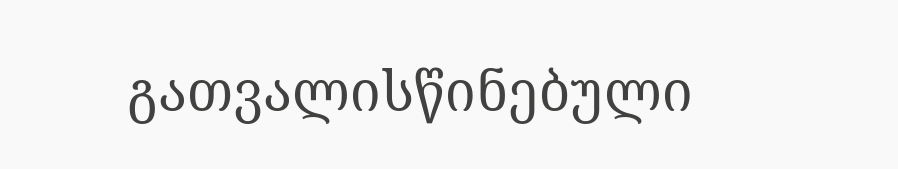გათვალისწინებული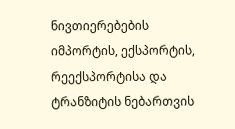ნივთიერებების იმპორტის, ექსპორტის, რეექსპორტისა და ტრანზიტის ნებართვის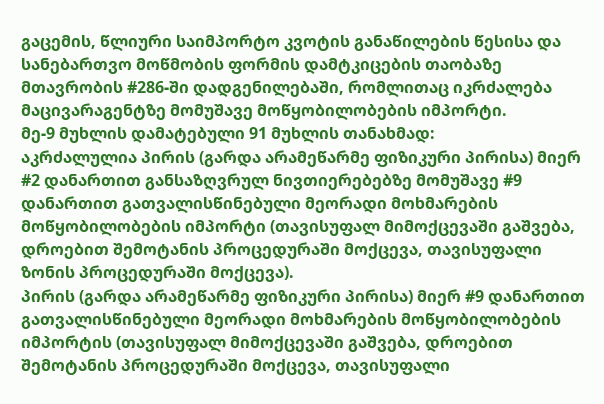გაცემის, წლიური საიმპორტო კვოტის განაწილების წესისა და სანებართვო მოწმობის ფორმის დამტკიცების თაობაზე მთავრობის #286-ში დადგენილებაში, რომლითაც იკრძალება მაცივარაგენტზე მომუშავე მოწყობილობების იმპორტი.
მე-9 მუხლის დამატებული 91 მუხლის თანახმად:
აკრძალულია პირის (გარდა არამეწარმე ფიზიკური პირისა) მიერ #2 დანართით განსაზღვრულ ნივთიერებებზე მომუშავე #9 დანართით გათვალისწინებული მეორადი მოხმარების მოწყობილობების იმპორტი (თავისუფალ მიმოქცევაში გაშვება, დროებით შემოტანის პროცედურაში მოქცევა, თავისუფალი ზონის პროცედურაში მოქცევა).
პირის (გარდა არამეწარმე ფიზიკური პირისა) მიერ #9 დანართით გათვალისწინებული მეორადი მოხმარების მოწყობილობების იმპორტის (თავისუფალ მიმოქცევაში გაშვება, დროებით შემოტანის პროცედურაში მოქცევა, თავისუფალი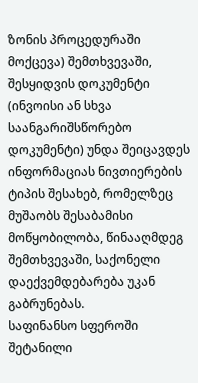ზონის პროცედურაში მოქცევა) შემთხვევაში, შესყიდვის დოკუმენტი (ინვოისი ან სხვა საანგარიშსწორებო დოკუმენტი) უნდა შეიცავდეს ინფორმაციას ნივთიერების ტიპის შესახებ, რომელზეც მუშაობს შესაბამისი მოწყობილობა, წინააღმდეგ შემთხვევაში, საქონელი დაექვემდებარება უკან გაბრუნებას.
საფინანსო სფეროში შეტანილი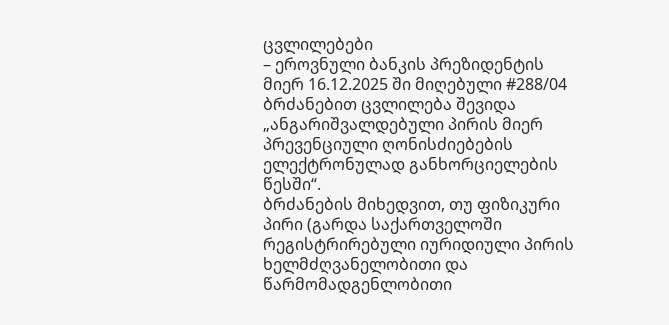ცვლილებები
– ეროვნული ბანკის პრეზიდენტის მიერ 16.12.2025 ში მიღებული #288/04 ბრძანებით ცვლილება შევიდა „ანგარიშვალდებული პირის მიერ პრევენციული ღონისძიებების ელექტრონულად განხორციელების წესში“.
ბრძანების მიხედვით, თუ ფიზიკური პირი (გარდა საქართველოში რეგისტრირებული იურიდიული პირის ხელმძღვანელობითი და წარმომადგენლობითი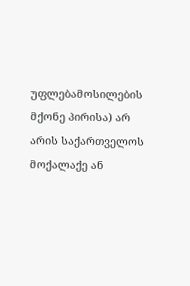უფლებამოსილების მქონე პირისა) არ არის საქართველოს მოქალაქე ან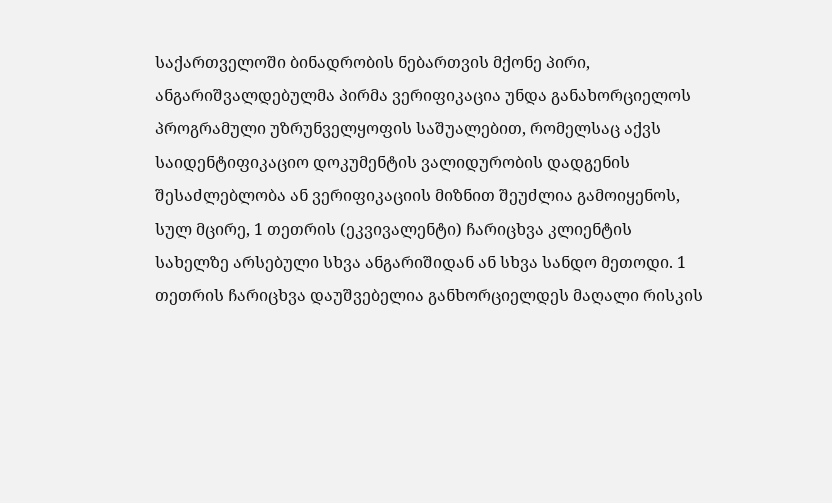საქართველოში ბინადრობის ნებართვის მქონე პირი, ანგარიშვალდებულმა პირმა ვერიფიკაცია უნდა განახორციელოს პროგრამული უზრუნველყოფის საშუალებით, რომელსაც აქვს საიდენტიფიკაციო დოკუმენტის ვალიდურობის დადგენის შესაძლებლობა ან ვერიფიკაციის მიზნით შეუძლია გამოიყენოს, სულ მცირე, 1 თეთრის (ეკვივალენტი) ჩარიცხვა კლიენტის სახელზე არსებული სხვა ანგარიშიდან ან სხვა სანდო მეთოდი. 1 თეთრის ჩარიცხვა დაუშვებელია განხორციელდეს მაღალი რისკის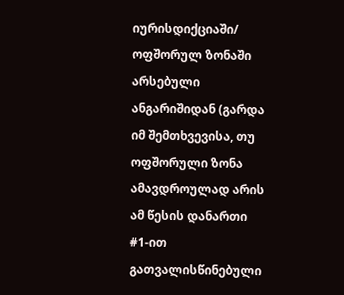იურისდიქციაში/ ოფშორულ ზონაში არსებული ანგარიშიდან (გარდა იმ შემთხვევისა, თუ ოფშორული ზონა ამავდროულად არის ამ წესის დანართი #1-ით გათვალისწინებული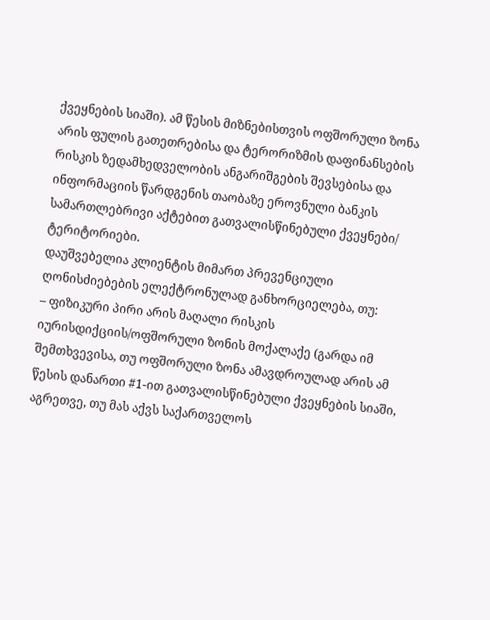ქვეყნების სიაში). ამ წესის მიზნებისთვის ოფშორული ზონა არის ფულის გათეთრებისა და ტერორიზმის დაფინანსების რისკის ზედამხედველობის ანგარიშგების შევსებისა და ინფორმაციის წარდგენის თაობაზე ეროვნული ბანკის სამართლებრივი აქტებით გათვალისწინებული ქვეყნები/ ტერიტორიები.
დაუშვებელია კლიენტის მიმართ პრევენციული ღონისძიებების ელექტრონულად განხორციელება, თუ:
– ფიზიკური პირი არის მაღალი რისკის იურისდიქციის/ოფშორული ზონის მოქალაქე (გარდა იმ შემთხვევისა, თუ ოფშორული ზონა ამავდროულად არის ამ წესის დანართი #1-ით გათვალისწინებული ქვეყნების სიაში, აგრეთვე, თუ მას აქვს საქართველოს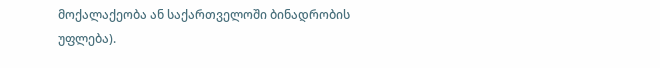მოქალაქეობა ან საქართველოში ბინადრობის უფლება).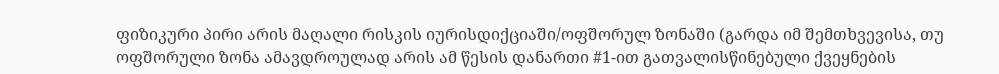ფიზიკური პირი არის მაღალი რისკის იურისდიქციაში/ოფშორულ ზონაში (გარდა იმ შემთხვევისა, თუ ოფშორული ზონა ამავდროულად არის ამ წესის დანართი #1-ით გათვალისწინებული ქვეყნების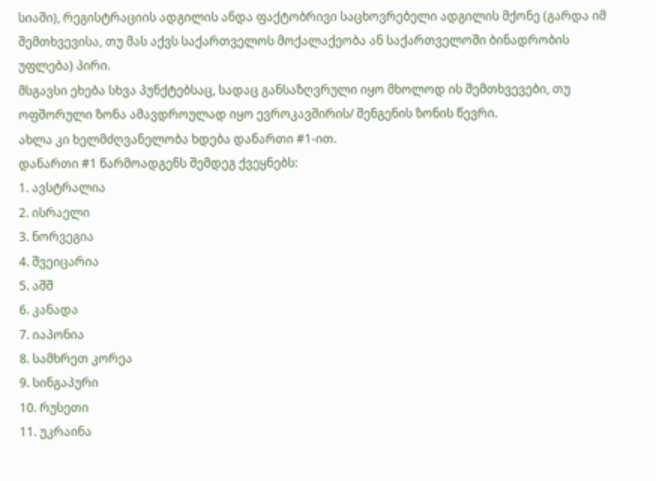სიაში), რეგისტრაციის ადგილის ანდა ფაქტობრივი საცხოვრებელი ადგილის მქონე (გარდა იმ შემთხვევისა, თუ მას აქვს საქართველოს მოქალაქეობა ან საქართველოში ბინადრობის უფლება) პირი.
მსგავსი ეხება სხვა პუნქტებსაც, სადაც განსაზღვრული იყო მხოლოდ ის შემთხვევები, თუ ოფშორული ზონა ამავდროულად იყო ევროკავშირის/ შენგენის ზონის წევრი.
ახლა კი ხელმძღვანელობა ხდება დანართი #1-ით.
დანართი #1 წარმოადგენს შემდეგ ქვეყნებს:
1. ავსტრალია
2. ისრაელი
3. ნორვეგია
4. შვეიცარია
5. აშშ
6. კანადა
7. იაპონია
8. სამხრეთ კორეა
9. სინგაპური
10. რუსეთი
11. უკრაინა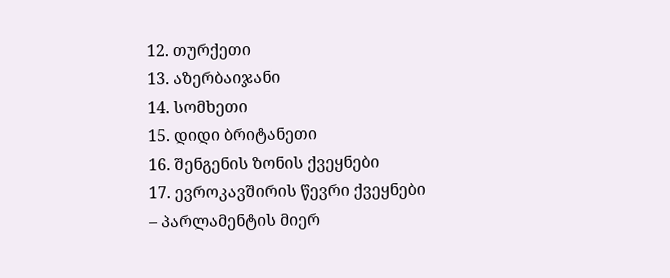12. თურქეთი
13. აზერბაიჯანი
14. სომხეთი
15. დიდი ბრიტანეთი
16. შენგენის ზონის ქვეყნები
17. ევროკავშირის წევრი ქვეყნები
– პარლამენტის მიერ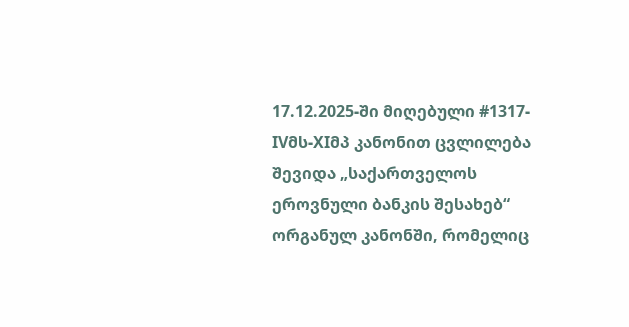17.12.2025-ში მიღებული #1317-IVმს-XIმპ კანონით ცვლილება შევიდა „საქართველოს ეროვნული ბანკის შესახებ“ ორგანულ კანონში, რომელიც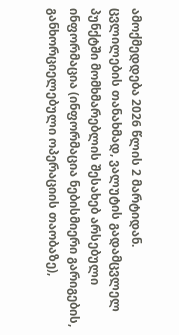ამოქმედდება 2026 წლის 2 მარტიდან.
ცვლილების თანახმად, ვალუტის გადამცვლელ პუნქტში მომხმარებლის შესახებ არსებული ინფორმაცია (ინფორმაცია ნებისმიერი გარიგების, განხორციელებული ოპერაციის თაობაზე),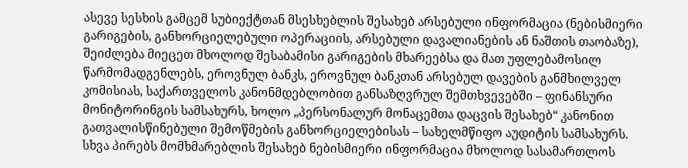ასევე სესხის გამცემ სუბიექტთან მსესხებლის შესახებ არსებული ინფორმაცია (ნებისმიერი გარიგების, განხორციელებული ოპერაციის, არსებული დავალიანების ან ნაშთის თაობაზე), შეიძლება მიეცეთ მხოლოდ შესაბამისი გარიგების მხარეებსა და მათ უფლებამოსილ წარმომადგენლებს, ეროვნულ ბანკს, ეროვნულ ბანკთან არსებულ დავების განმხილველ კომისიას, საქართველოს კანონმდებლობით განსაზღვრულ შემთხვევებში – ფინანსური მონიტორინგის სამსახურს, ხოლო „პერსონალურ მონაცემთა დაცვის შესახებ“ კანონით გათვალისწინებული შემოწმების განხორციელებისას – სახელმწიფო აუდიტის სამსახურს. სხვა პირებს მომხმარებლის შესახებ ნებისმიერი ინფორმაცია მხოლოდ სასამართლოს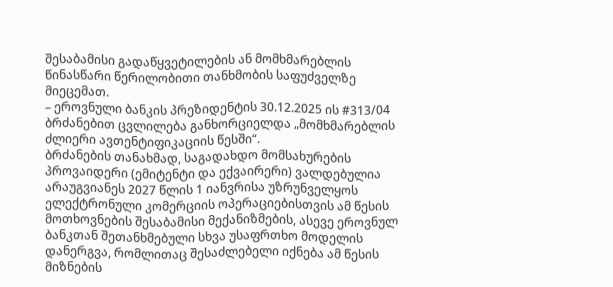შესაბამისი გადაწყვეტილების ან მომხმარებლის წინასწარი წერილობითი თანხმობის საფუძველზე მიეცემათ.
– ეროვნული ბანკის პრეზიდენტის 30.12.2025 ის #313/04 ბრძანებით ცვლილება განხორციელდა „მომხმარებლის ძლიერი ავთენტიფიკაციის წესში“.
ბრძანების თანახმად, საგადახდო მომსახურების პროვაიდერი (ემიტენტი და ექვაირერი) ვალდებულია არაუგვიანეს 2027 წლის 1 იანვრისა უზრუნველყოს ელექტრონული კომერციის ოპერაციებისთვის ამ წესის მოთხოვნების შესაბამისი მექანიზმების, ასევე ეროვნულ ბანკთან შეთანხმებული სხვა უსაფრთხო მოდელის დანერგვა, რომლითაც შესაძლებელი იქნება ამ წესის მიზნების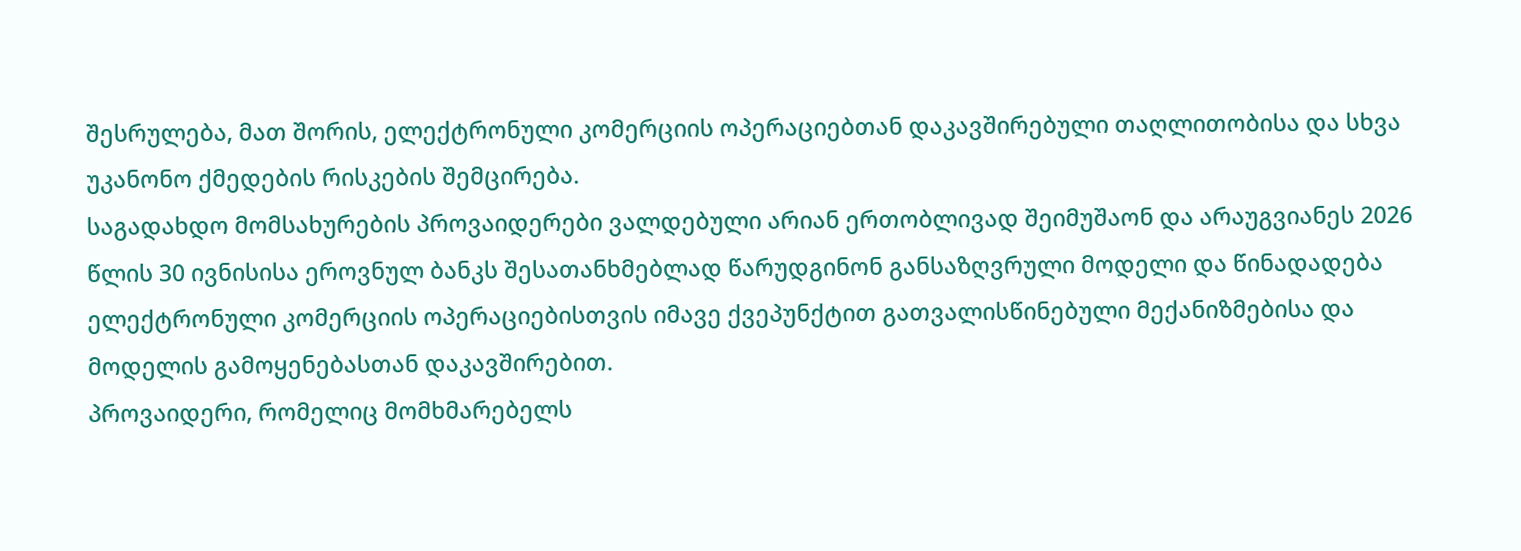შესრულება, მათ შორის, ელექტრონული კომერციის ოპერაციებთან დაკავშირებული თაღლითობისა და სხვა უკანონო ქმედების რისკების შემცირება.
საგადახდო მომსახურების პროვაიდერები ვალდებული არიან ერთობლივად შეიმუშაონ და არაუგვიანეს 2026 წლის 30 ივნისისა ეროვნულ ბანკს შესათანხმებლად წარუდგინონ განსაზღვრული მოდელი და წინადადება ელექტრონული კომერციის ოპერაციებისთვის იმავე ქვეპუნქტით გათვალისწინებული მექანიზმებისა და მოდელის გამოყენებასთან დაკავშირებით.
პროვაიდერი, რომელიც მომხმარებელს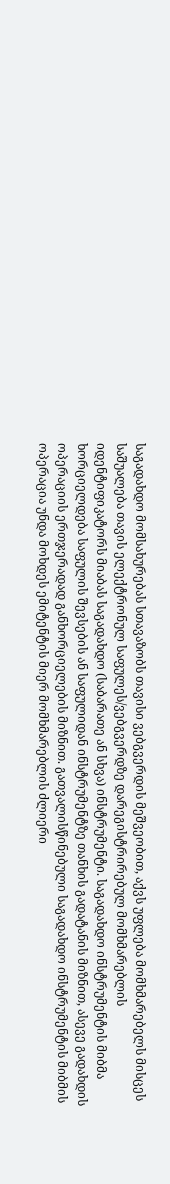საგადახდო მომსახურებას სთავაზობს თავისი ვებგვერდის მეშვეობით, აქვს უფლება მომხმარებელს მისცეს საშუალება თავის ელექტრონულ საფულეს/ვებგვერდზე დარეგისტრირებულ მომხმარებლის იდენტიფიკატორს მიაბას საგადახდო (საბარათე ან სხვა) ინსტრუმენტი. საგადახდო ინსტრუმენტის მიბმა ხორციელდება საფულის შევსების ან საფულიდან ინსტრუმენტზე თანხის გადატანის მიზნით, ასევე გადახდის ოპერაციის ერთჯერადად განხორციელების მიზნით. გათვალისწინებული საგადახდო ინსტრუმენტის მიბმის ოპერაცია უნდა მოხდეს ემიტენტის მიერ მომხმარებლის ძლიერი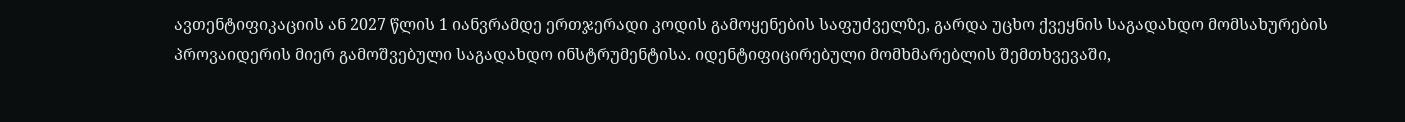ავთენტიფიკაციის ან 2027 წლის 1 იანვრამდე ერთჯერადი კოდის გამოყენების საფუძველზე, გარდა უცხო ქვეყნის საგადახდო მომსახურების პროვაიდერის მიერ გამოშვებული საგადახდო ინსტრუმენტისა. იდენტიფიცირებული მომხმარებლის შემთხვევაში,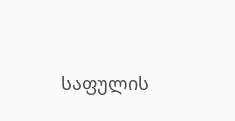საფულის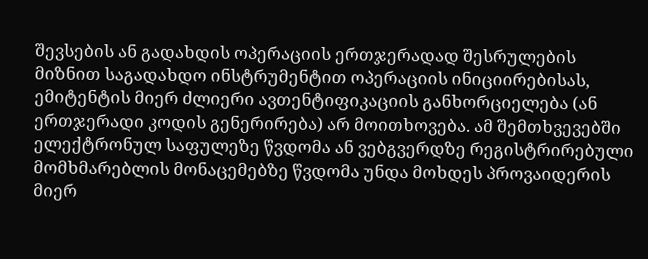შევსების ან გადახდის ოპერაციის ერთჯერადად შესრულების მიზნით საგადახდო ინსტრუმენტით ოპერაციის ინიციირებისას, ემიტენტის მიერ ძლიერი ავთენტიფიკაციის განხორციელება (ან ერთჯერადი კოდის გენერირება) არ მოითხოვება. ამ შემთხვევებში ელექტრონულ საფულეზე წვდომა ან ვებგვერდზე რეგისტრირებული მომხმარებლის მონაცემებზე წვდომა უნდა მოხდეს პროვაიდერის მიერ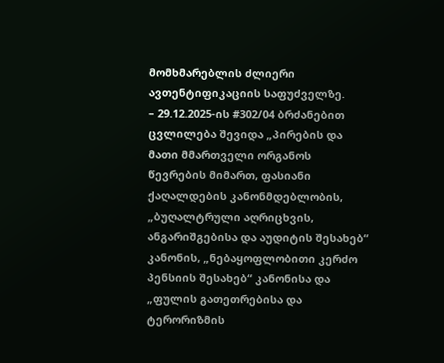მომხმარებლის ძლიერი ავთენტიფიკაციის საფუძველზე.
– 29.12.2025-ის #302/04 ბრძანებით ცვლილება შევიდა „პირების და მათი მმართველი ორგანოს წევრების მიმართ, ფასიანი ქაღალდების კანონმდებლობის, „ბუღალტრული აღრიცხვის, ანგარიშგებისა და აუდიტის შესახებ“ კანონის, „ნებაყოფლობითი კერძო პენსიის შესახებ“ კანონისა და „ფულის გათეთრებისა და ტერორიზმის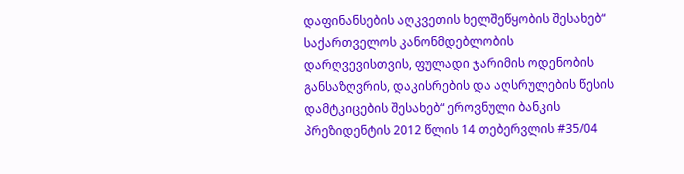დაფინანსების აღკვეთის ხელშეწყობის შესახებ“ საქართველოს კანონმდებლობის დარღვევისთვის, ფულადი ჯარიმის ოდენობის განსაზღვრის, დაკისრების და აღსრულების წესის დამტკიცების შესახებ“ ეროვნული ბანკის პრეზიდენტის 2012 წლის 14 თებერვლის #35/04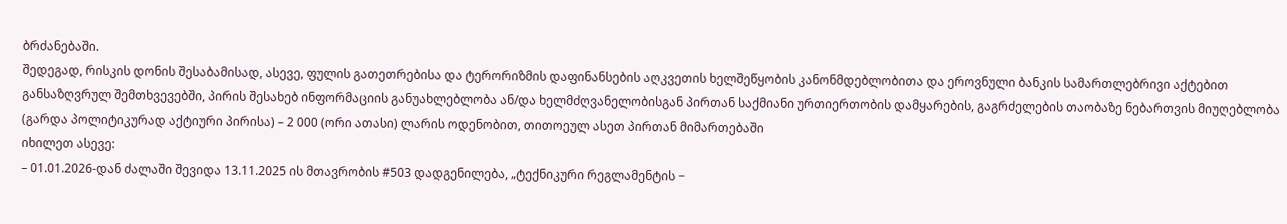ბრძანებაში.
შედეგად, რისკის დონის შესაბამისად, ასევე, ფულის გათეთრებისა და ტერორიზმის დაფინანსების აღკვეთის ხელშეწყობის კანონმდებლობითა და ეროვნული ბანკის სამართლებრივი აქტებით განსაზღვრულ შემთხვევებში, პირის შესახებ ინფორმაციის განუახლებლობა ან/და ხელმძღვანელობისგან პირთან საქმიანი ურთიერთობის დამყარების, გაგრძელების თაობაზე ნებართვის მიუღებლობა (გარდა პოლიტიკურად აქტიური პირისა) – 2 000 (ორი ათასი) ლარის ოდენობით, თითოეულ ასეთ პირთან მიმართებაში
იხილეთ ასევე:
– 01.01.2026-დან ძალაში შევიდა 13.11.2025 ის მთავრობის #503 დადგენილება, „ტექნიკური რეგლამენტის −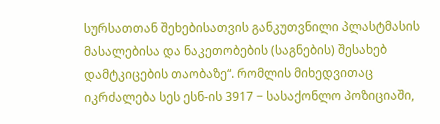სურსათთან შეხებისათვის განკუთვნილი პლასტმასის მასალებისა და ნაკეთობების (საგნების) შესახებ დამტკიცების თაობაზე“. რომლის მიხედვითაც იკრძალება სეს ესნ-ის 3917 − სასაქონლო პოზიციაში,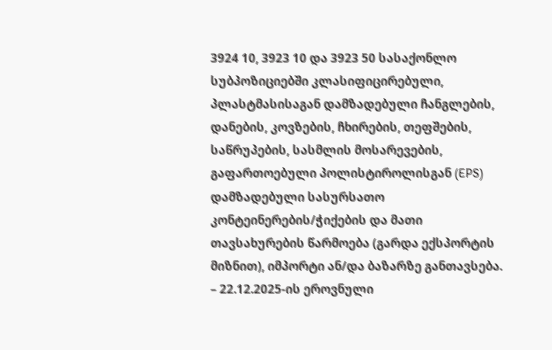3924 10, 3923 10 და 3923 50 სასაქონლო სუბპოზიციებში კლასიფიცირებული, პლასტმასისაგან დამზადებული ჩანგლების, დანების, კოვზების, ჩხირების, თეფშების, საწრუპების, სასმლის მოსარევების, გაფართოებული პოლისტიროლისგან (EPS) დამზადებული სასურსათო კონტეინერების/ჭიქების და მათი თავსახურების წარმოება (გარდა ექსპორტის მიზნით), იმპორტი ან/და ბაზარზე განთავსება.
– 22.12.2025-ის ეროვნული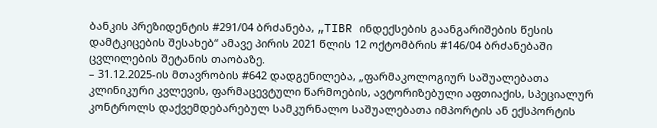ბანკის პრეზიდენტის #291/04 ბრძანება, „TIBR ინდექსების გაანგარიშების წესის დამტკიცების შესახებ“ ამავე პირის 2021 წლის 12 ოქტომბრის #146/04 ბრძანებაში ცვლილების შეტანის თაობაზე.
– 31.12.2025-ის მთავრობის #642 დადგენილება, „ფარმაკოლოგიურ საშუალებათა კლინიკური კვლევის, ფარმაცევტული წარმოების, ავტორიზებული აფთიაქის, სპეციალურ კონტროლს დაქვემდებარებულ სამკურნალო საშუალებათა იმპორტის ან ექსპორტის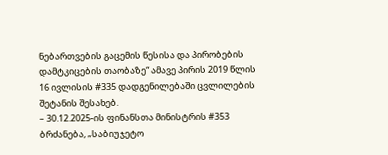ნებართვების გაცემის წესისა და პირობების დამტკიცების თაობაზე“ ამავე პირის 2019 წლის 16 ივლისის #335 დადგენილებაში ცვლილების შეტანის შესახებ.
– 30.12.2025-ის ფინანსთა მინისტრის #353 ბრძანება, „საბიუჯეტო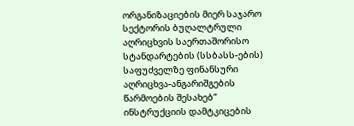ორგანიზაციების მიერ საჯარო სექტორის ბუღალტრული აღრიცხვის საერთაშორისო სტანდარტების (სსბასს-ების) საფუძველზე ფინანსური აღრიცხვა-ანგარიშგების წარმოების შესახებ“ ინსტრუქციის დამტკიცების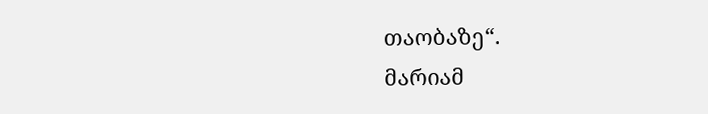თაობაზე“.
მარიამ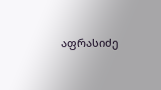აფრასიძე